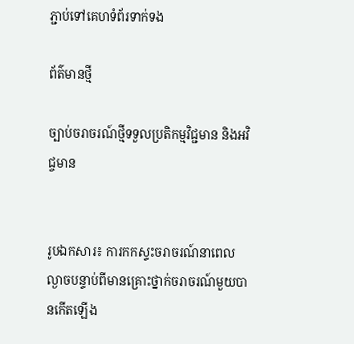ភ្ជាប់ទៅគេហទំព័រទាក់ទង

ព័ត៌មានថ្មី

ច្បាប់ចរាចរណ៍ថ្មីទទួលប្រតិកម្មវិជ្ជមាន និងអវិជ្ចមាន


រូបឯកសារ៖ ការកកស្ទះចរាចរណ៍នាពេលល្ងាចបន្ទាប់ពីមានគ្រោះថ្នាក់ចរាចរណ៍មួយបានកើតឡើង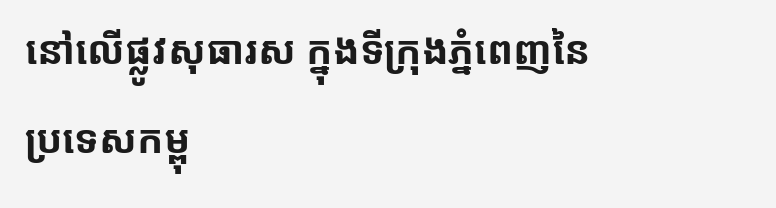នៅលើផ្លូវសុធារស ក្នុងទីក្រុងភ្នំពេញនៃប្រទេសកម្ពុ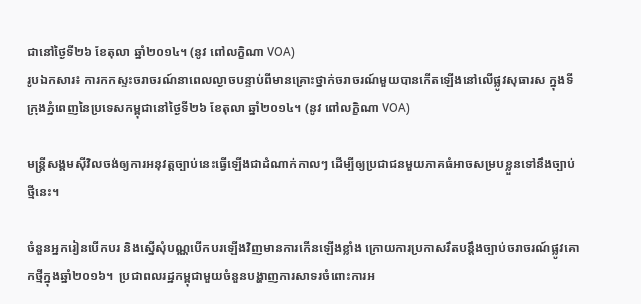ជានៅថ្ងៃទី២៦ ខែតុលា ឆ្នាំ២០១៤។ (នូវ ពៅលក្ខិណា VOA)
រូបឯកសារ៖ ការកកស្ទះចរាចរណ៍នាពេលល្ងាចបន្ទាប់ពីមានគ្រោះថ្នាក់ចរាចរណ៍មួយបានកើតឡើងនៅលើផ្លូវសុធារស ក្នុងទីក្រុងភ្នំពេញនៃប្រទេសកម្ពុជានៅថ្ងៃទី២៦ ខែតុលា ឆ្នាំ២០១៤។ (នូវ ពៅលក្ខិណា VOA)

មន្រ្តីសង្គមស៊ីវិលចង់ឲ្យការអនុវត្តច្បាប់នេះធ្វើឡើងជាដំណាក់កាលៗ ដើម្បីឲ្យប្រជាជនមួយភាគធំអាចសម្របខ្លួនទៅនឹងច្បាប់ថ្មីនេះ។

ចំនួនអ្នករៀនបើកបរ និងស្នើសុំបណ្ណបើកបរឡើងវិញមានការកើនឡើងខ្លាំង ក្រោយការប្រកាសរឹតបន្តឹងច្បាប់ចរាចរណ៍ផ្លូវគោកថ្មីក្នុងឆ្នាំ២០១៦។  ប្រជាពលរដ្ឋកម្ពុជាមួយចំនួនបង្ហាញការសាទរចំពោះការអ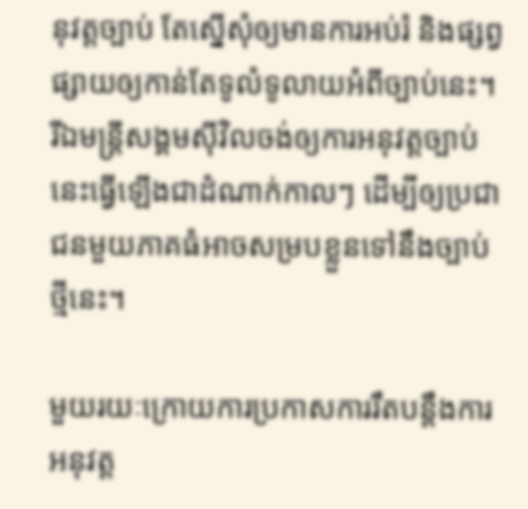នុវត្តច្បាប់ តែស្នើសុំឲ្យមានការអប់រំ និងផ្សព្វផ្សាយឲ្យកាន់តែទូលំទូលាយអំពីច្បាប់នេះ។ រីឯមន្រ្តីសង្គមស៊ីវិលចង់ឲ្យការអនុវត្តច្បាប់នេះធ្វើឡើងជាដំណាក់កាលៗ ដើម្បីឲ្យប្រជាជនមួយភាគធំអាចសម្របខ្លួនទៅនឹងច្បាប់ថ្មីនេះ។

មួយរយៈក្រោយការប្រកាសការរឹតបន្តឹងការអនុវត្ត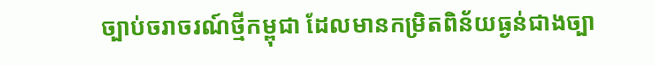ច្បាប់ចរាចរណ៍ថ្មីកម្ពុជា ដែលមានកម្រិតពិន័យធ្ងន់ជាងច្បា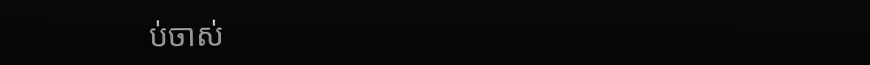ប់ចាស់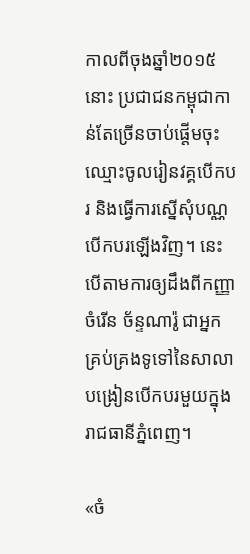កាលពីចុងឆ្នាំ២០១៥នោះ ប្រជាជនកម្ពុជាកាន់តែច្រើនចាប់ផ្តើមចុះឈ្មោះចូលរៀនវគ្គបើកបរ និងធ្វើការស្នើសុំបណ្ណបើកបរឡើងវិញ។ នេះបើតាមការឲ្យដឹងពីកញ្ញាចំរើន ច័ន្ទណារ៉ូ ជាអ្នកគ្រប់គ្រងទូទៅនៃសាលាបង្រៀនបើកបរមួយក្នុងរាជធានីភ្នំពេញ។

«ចំ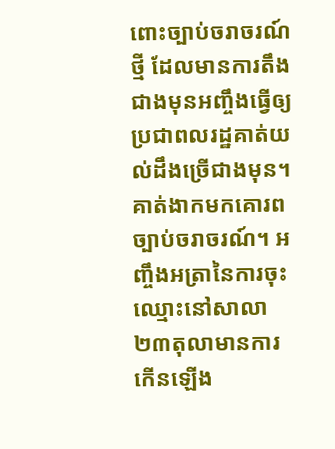ពោះច្បាប់ចរាចរណ៍ថ្មី ដែលមានការតឹងជាងមុនអញ្ចឹងធ្វើឲ្យប្រជាពលរដ្ឋគាត់យល់ដឹងច្រើជាងមុន។ គាត់ងាកមកគោរពច្បាប់ចរាចរណ៍។ អញ្ចឹងអត្រានៃការចុះឈ្មោះនៅសាលា២៣តុលាមានការកើនឡើង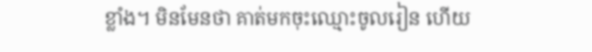ខ្លាំង។ មិនមែនថា គាត់មកចុះឈ្មោះចូលរៀន ហើយ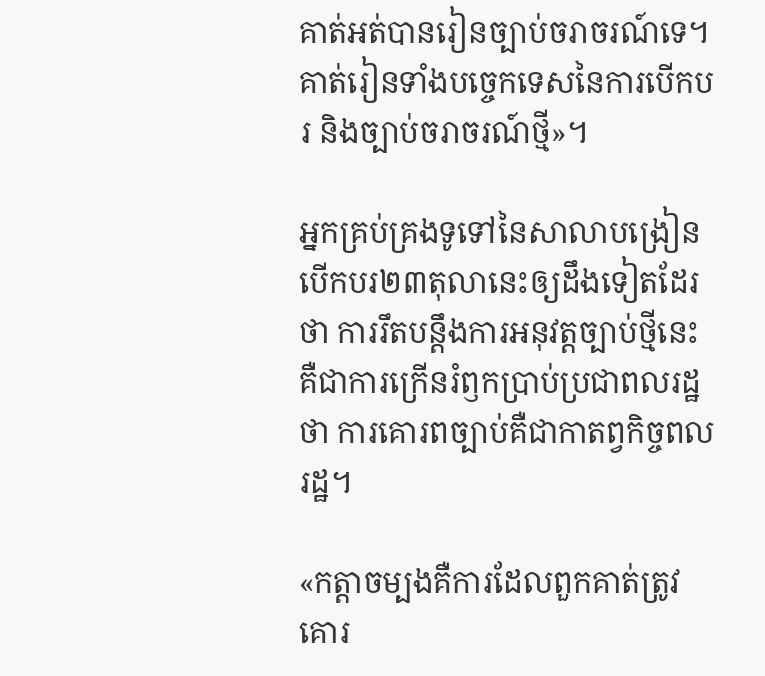គាត់អត់បានរៀនច្បាប់ចរាចរណ៍ទេ។  គាត់រៀនទាំងបច្ចេកទេសនៃការបើកបរ និងច្បាប់ចរាចរណ៍ថ្មី»។

អ្នកគ្រប់គ្រងទូទៅនៃសាលាបង្រៀនបើកបរ២៣តុលានេះឲ្យដឹងទៀតដែរថា ការរឹតបន្តឹងការអនុវត្តច្បាប់ថ្មីនេះគឺជាការក្រើនរំឭកប្រាប់ប្រជាពលរដ្ឋថា ការគោរពច្បាប់គឺជាកាតព្វកិច្ចពលរដ្ឋ។

«កត្តាចម្បងគឺការដែលពួកគាត់ត្រូវគោរ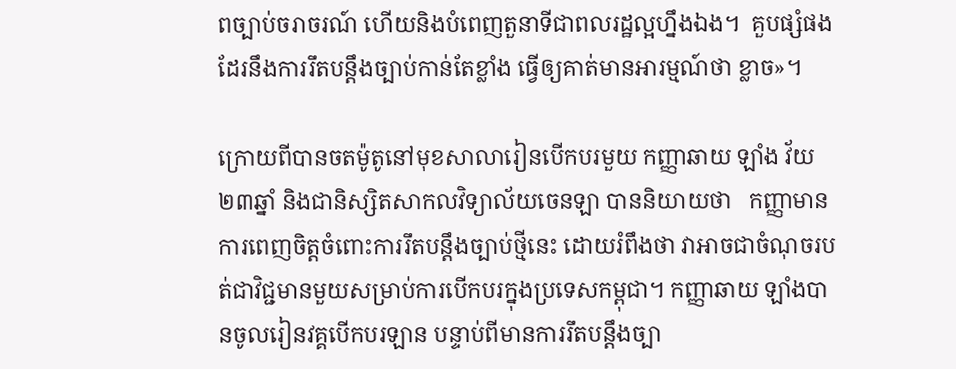ពច្បាប់ចរាចរណ៍ ហើយនិងបំពេញតួនាទីជាពលរដ្ឋល្អហ្នឹងឯង។  គួបផ្សំផងដែរនឹងការរឹតបន្តឹងច្បាប់កាន់តែខ្លាំង ធ្វើឲ្យគាត់មានអារម្មណ៍ថា ខ្លាច»។

ក្រោយពីបានចតម៉ូតូនៅមុខសាលារៀនបើកបរមួយ កញ្ញាឆាយ ឡាំង វ័យ២៣ឆ្នាំ និងជានិស្សិតសាកលវិទ្យាល័យចេនឡា បាននិយាយថា   កញ្ញាមានការពេញចិត្តចំពោះការរឹតបន្តឹងច្បាប់ថ្មីនេះ ដោយរំពឹងថា វាអាចជាចំណុចរបត់ជាវិជ្ជមានមួយសម្រាប់ការបើកបរក្នុងប្រទេសកម្ពុជា។ កញ្ញាឆាយ ឡាំងបានចូលរៀនវគ្គបើកបរឡាន បន្ទាប់ពីមានការរឹតបន្តឹងច្បា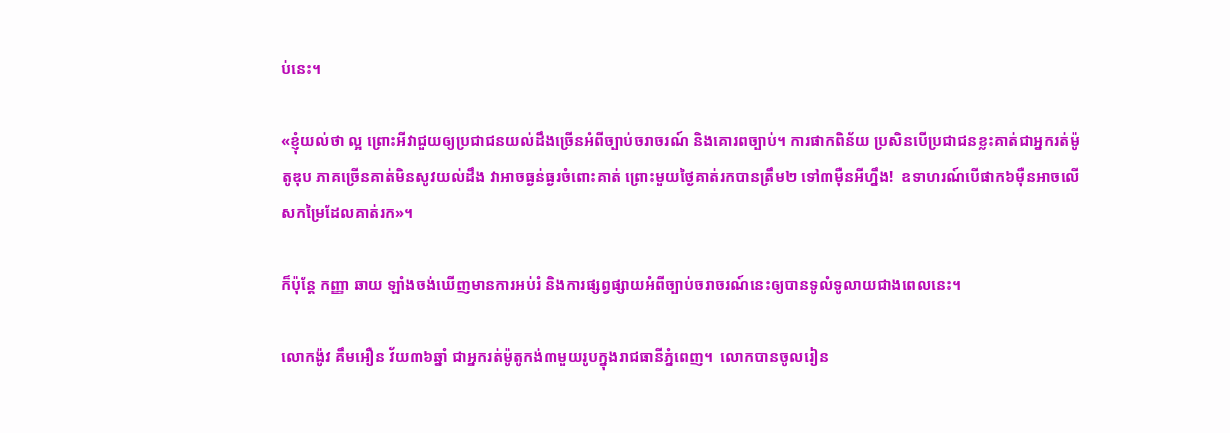ប់នេះ។

«ខ្ញុំយល់ថា ល្អ ព្រោះអីវាជួយឲ្យប្រជាជនយល់ដឹងច្រើនអំពីច្បាប់ចរាចរណ៍ និងគោរពច្បាប់។ ការផាកពិន័យ ប្រសិនបើប្រជាជនខ្លះគាត់ជាអ្នករត់ម៉ូតូឌុប ភាគច្រើនគាត់មិនសូវយល់ដឹង វាអាចធ្ងន់ធ្ងរចំពោះគាត់ ព្រោះមួយថ្ងៃគាត់រកបានត្រឹម២ ទៅ៣ម៉ឺនអីហ្នឹង!  ឧទាហរណ៍បើផាក៦ម៉ឺនអាចលើសកម្រៃដែលគាត់រក»។

ក៏ប៉ុន្តែ កញ្ញា ឆាយ ឡាំងចង់ឃើញមានការអប់រំ និងការផ្សព្វផ្សាយអំពីច្បាប់ចរាចរណ៍នេះឲ្យបានទូលំទូលាយជាងពេលនេះ។

លោកង៉ូវ គឹមអឿន វ័យ៣៦ឆ្នាំ ជាអ្នករត់ម៉ូតូកង់៣មួយរូបក្នុងរាជធានីភ្នំពេញ។  លោកបានចូលរៀន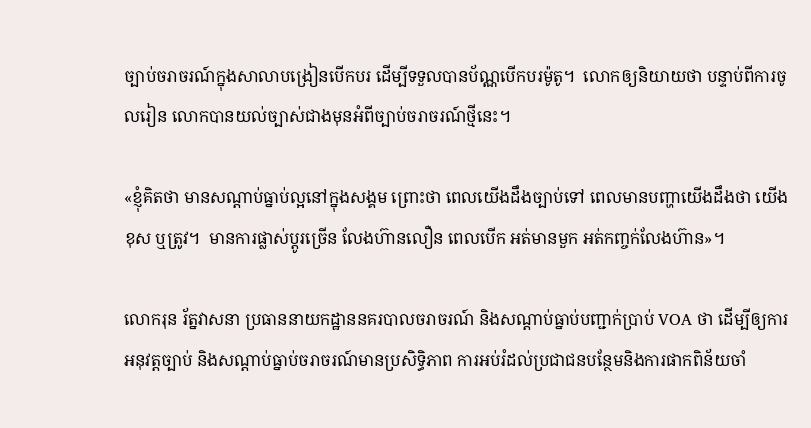ច្បាប់ចរាចរណ៍ក្នុងសាលាបង្រៀនបើកបរ ដើម្បីទទួលបានប័ណ្ណបើកបរម៉ូតូ។  លោកឲ្យនិយាយថា បន្ទាប់ពីការចូលរៀន លោកបានយល់ច្បាស់ជាងមុនអំពីច្បាប់ចរាចរណ៍ថ្មីនេះ។

«ខ្ញុំគិតថា មានសណ្តាប់ធ្នាប់ល្អនៅក្នុងសង្គម ព្រោះថា ពេលយើងដឹងច្បាប់ទៅ ពេលមានបញ្ហាយើងដឹងថា យើងខុស ឬត្រូវ។  មានការផ្លាស់ប្តូរច្រើន លែងហ៊ានលឿន ពេលបើក អត់មានមួក អត់កញ្ចក់លែងហ៊ាន»។

លោករុន រ័ត្នវាសនា ប្រធាននាយកដ្ឋាននគរបាលចរាចរណ៍ និងសណ្តាប់ធ្នាប់បញ្ជាក់ប្រាប់ VOA ថា ដើម្បីឲ្យការអនុវត្តច្បាប់ និងសណ្តាប់ធ្នាប់ចរាចរណ៍មានប្រសិទ្ធិភាព ការអប់រំដល់ប្រជាជនបន្ថែមនិងការផាកពិន័យចាំ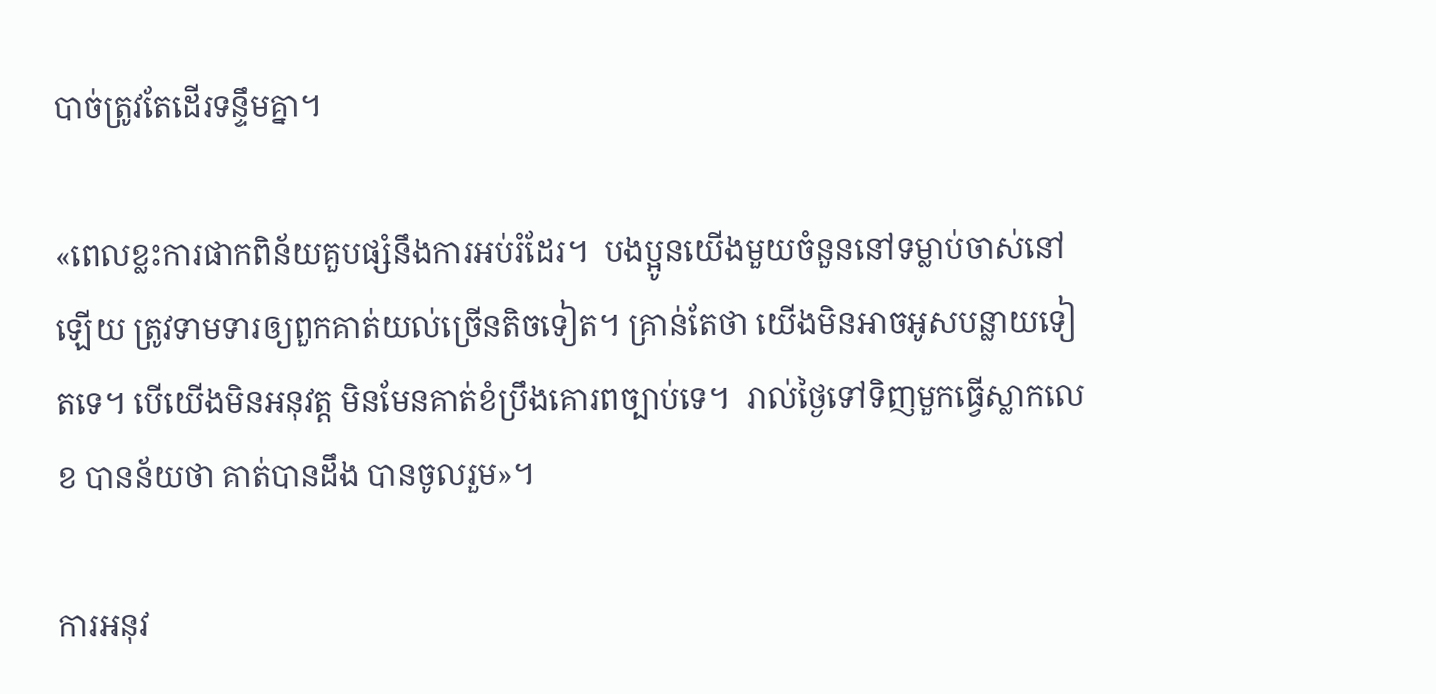បាច់ត្រូវតែដើរទន្ទឹមគ្នា។

«ពេលខ្លះការផាកពិន័យគួបផ្សំនឹងការអប់រំដែរ។  បងប្អូនយើងមួយចំនួននៅទម្លាប់ចាស់នៅឡើយ ត្រូវទាមទារឲ្យពួកគាត់យល់ច្រើនតិចទៀត។ គ្រាន់តែថា យើងមិនអាចអូសបន្លាយទៀតទេ។ បើយើងមិនអនុវត្ត មិនមែនគាត់ខំប្រឹងគោរពច្បាប់ទេ។  រាល់ថ្ងៃទៅទិញមួកធ្វើស្លាកលេខ បានន័យថា គាត់បានដឹង បានចូលរួម»។

ការអនុវ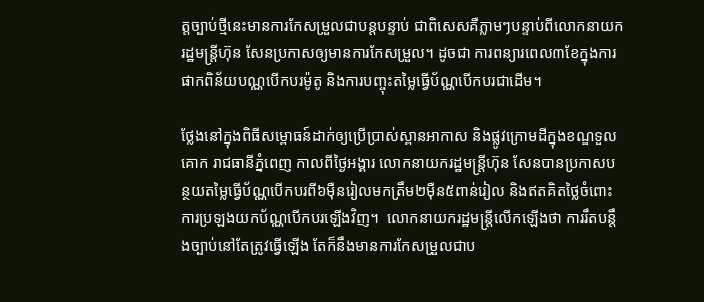ត្តច្បាប់ថ្មីនេះមានការកែសម្រួលជាបន្តបន្ទាប់ ជាពិសេសគឺភ្លាមៗបន្ទាប់ពីលោកនាយករដ្ឋមន្រ្តីហ៊ុន សែនប្រកាសឲ្យមានការកែសម្រួល។ ដូចជា ការពន្យារពេល៣ខែក្នុងការផាកពិន័យបណ្ណបើកបរម៉ូតូ និងការបញ្ចុះតម្លៃធ្វើប័ណ្ណបើកបរជាដើម។

ថ្លែងនៅក្នុងពិធីសម្ពោធន៍ដាក់ឲ្យប្រើប្រាស់ស្ពានអាកាស និងផ្លូវក្រោមដីក្នុងខណ្ឌទួលគោក រាជធានីភ្នំពេញ កាលពីថ្ងៃអង្គារ លោកនាយករដ្ឋមន្ត្រីហ៊ុន សែនបានប្រកាសបន្ថយតម្លៃធ្វើប័ណ្ណបើកបរពី៦ម៉ឺនរៀលមកត្រឹម២ម៉ឺន៥ពាន់រៀល និងឥតគិតថ្លៃចំពោះការប្រឡងយកប័ណ្ណបើកបរឡើងវិញ។  លោកនាយករដ្ឋមន្ត្រីលើកឡើងថា ការរឹតបន្តឹងច្បាប់នៅតែត្រូវធ្វើឡើង តែក៏នឹងមានការកែសម្រួលជាប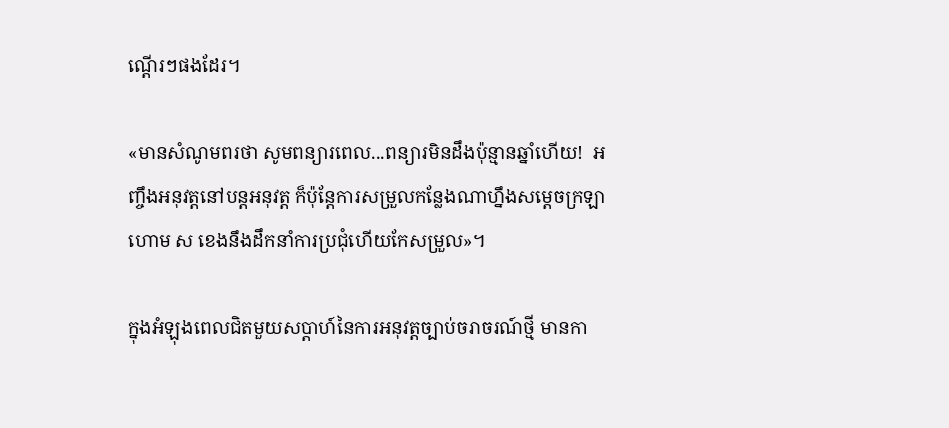ណ្តើរៗផងដែរ។

«មានសំណូមពរថា សូមពន្យារពេល...ពន្យារមិនដឹងប៉ុន្មានឆ្នាំហើយ!  អញ្ចឹងអនុវត្តនៅបន្តអនុវត្ត ក៏ប៉ុន្តែការសម្រួលកន្លែងណាហ្នឹងសម្តេចក្រឡាហោម ស ខេងនឹងដឹកនាំការប្រជុំហើយកែសម្រួល»។

ក្នុងអំឡុងពេលជិតមួយសប្តាហ៍នៃការអនុវត្តច្បាប់ចរាចរណ៍ថ្មី មានកា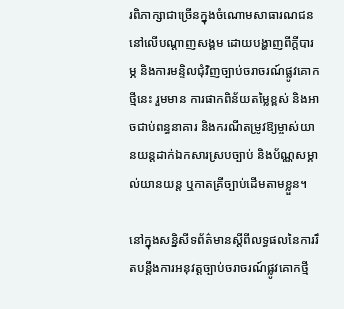រពិភាក្សាជាច្រើនក្នុងចំណោមសាធារណជននៅលើបណ្តាញសង្គម ដោយបង្ហាញពីក្តីបារម្ភ និងការមន្ទិលជុំវិញច្បាប់ចរាចរណ៍ផ្លូវគោកថ្មីនេះ រួមមាន ការផាកពិន័យតម្លៃខ្ពស់ និងអាចជាប់ពន្ធនាគារ និងករណីតម្រូវឱ្យម្ចាស់យានយន្តដាក់ឯកសារស្របច្បាប់ និងប័ណ្ណសម្គាល់យានយន្ត ឬកាតគ្រីច្បាប់ដើមតាមខ្លួន។

នៅក្នុងសន្និសីទព័ត៌មានស្តីពីលទ្ធផលនៃការរឹតបន្តឹងការអនុវត្តច្បាប់ចរាចរណ៍ផ្លូវគោកថ្មី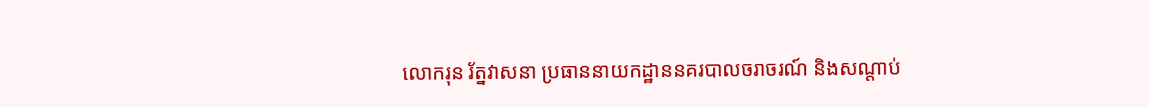លោករុន រ័ត្នវាសនា ប្រធាននាយកដ្ឋាននគរបាលចរាចរណ៍ និងសណ្តាប់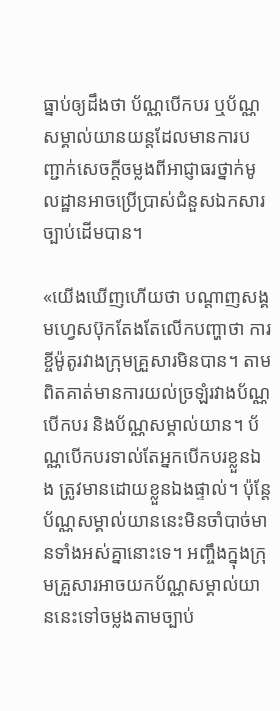ធ្នាប់ឲ្យដឹងថា ប័ណ្ណបើកបរ ឬប័ណ្ណសម្គាល់យានយន្តដែលមានការបញ្ជាក់សេចក្តីចម្លងពីអាជ្ញាធរថ្នាក់មូលដ្ឋានអាចប្រើប្រាស់ជំនួសឯកសារច្បាប់ដើមបាន។

«យើងឃើញហើយថា បណ្តាញសង្គមហ្វេសប៊ុកតែងតែលើកបញ្ហាថា ការខ្ចីម៉ូតូរវាងក្រុមគ្រួសារមិនបាន។ តាមពិតគាត់មានការយល់ច្រឡំរវាងប័ណ្ណបើកបរ និងប័ណ្ណសម្គាល់យាន។ ប័ណ្ណបើកបរទាល់តែអ្នកបើកបរខ្លួនឯង ត្រូវមានដោយខ្លួនឯងផ្ទាល់។ ប៉ុន្តែប័ណ្ណសម្គាល់យាននេះមិនចាំបាច់មានទាំងអស់គ្នានោះទេ។ អញ្ចឹងក្នុងក្រុមគ្រួសារអាចយកប័ណ្ណសម្គាល់យាននេះទៅចម្លងតាមច្បាប់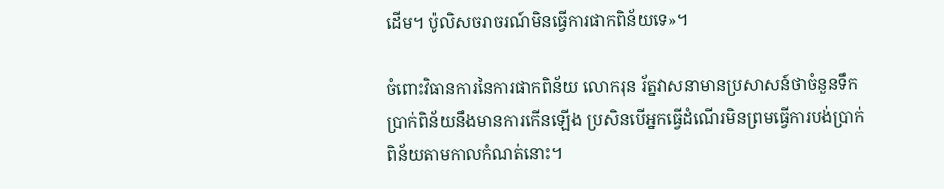ដើម។ ប៉ូលិសចរាចរណ៍មិនធ្វើការផាកពិន័យទេ»។

ចំពោះវិធានការនៃការផាកពិន័យ លោករុន រ័ត្នវាសនាមានប្រសាសន៍ថាចំនួនទឹកប្រាក់ពិន័យនឹងមានការកើនឡើង ប្រសិនបើអ្នកធ្វើដំណើរមិនព្រមធ្វើការបង់ប្រាក់ពិន័យតាមកាលកំណត់នោះ។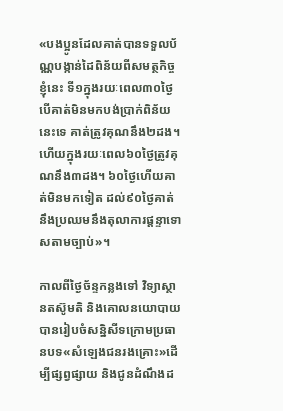«បងប្អូនដែលគាត់បានទទួលប័ណ្ណបង្កាន់ដៃពិន័យពីសមត្ថកិច្ចខ្ញុំនេះ ទី១ក្នុងរយៈពេល៣០ថ្ងៃបើគាត់មិនមកបង់ប្រាក់ពិន័យនេះទេ គាត់ត្រូវគុណនឹង២ដង។ ហើយក្នុងរយៈពេល៦០ថ្ងៃត្រូវគុណនឹង៣ដង។ ៦០ថ្ងៃហើយគាត់មិនមកទៀត ដល់៩០ថ្ងៃគាត់នឹងប្រឈមនឹងតុលាការផ្តន្ទាទោសតាមច្បាប់»។

កាលពីថ្ងៃច័ន្ទកន្លងទៅ វិទ្យាស្ថានតស៊ូមតិ និងគោលនយោបាយបានរៀបចំសន្និសីទក្រោមប្រធានបទ«សំឡេងជនរងគ្រោះ»ដើម្បីផ្សព្វផ្សាយ និងជូនដំណឹងដ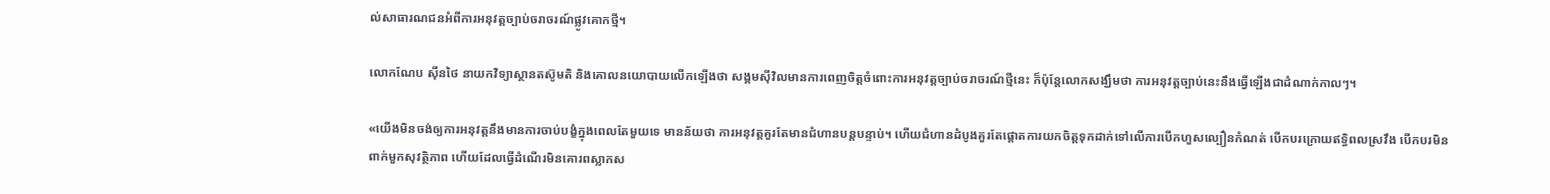ល់សាធារណជនអំពីការអនុវត្តច្បាប់ចរាចរណ៍ផ្លូវគោកថ្មី។

លោកណែប ស៊ីនថៃ នាយកវិទ្យាស្ថានតស៊ូមតិ និងគោលនយោបាយលើកឡើងថា សង្គមស៊ីវិលមានការពេញចិត្តចំពោះការអនុវត្តច្បាប់ចរាចរណ៍ថ្មីនេះ ក៏ប៉ុន្តែលោកសង្ឃឹមថា ការអនុវត្តច្បាប់នេះនឹងធ្វើឡើងជាដំណាក់កាលៗ។

«យើងមិនចង់ឲ្យការអនុវត្តនឹងមានការចាប់បង្ខំក្នុងពេលតែមួយទេ មានន័យថា ការអនុវត្តគួរតែមានជំហានបន្តបន្ទាប់។ ហើយជំហានដំបូងគួរតែផ្តោតការយកចិត្តទុកដាក់ទៅលើការបើកហួសល្បឿនកំណត់ បើកបរក្រោយឥទ្ធិពលស្រវឹង បើកបរមិនពាក់មួកសុវត្ថិភាព ហើយដែលធ្វើដំណើរមិនគោរពស្លាកស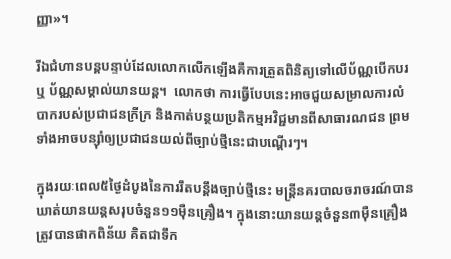ញ្ញា»។

រីឯជំហានបន្តបន្ទាប់ដែលលោកលើកឡើងគឺការត្រួតពិនិត្យទៅលើប័ណ្ណបើកបរឬ ប័ណ្ណសម្គាល់យានយន្ត។  លោកថា ការធ្វើបែបនេះអាចជួយសម្រាលការលំបាករបស់ប្រជាជនក្រីក្រ និងកាត់បន្ថយប្រតិកម្មអវិជ្ជមានពីសាធារណជន ព្រមទាំងអាចបន្ស៊ាំឲ្យប្រជាជនយល់ពីច្បាប់ថ្មីនេះជាបណ្តើរៗ។

ក្នុងរយៈពេល៥ថ្ងៃដំបូងនៃការរឹតបន្តឹងច្បាប់ថ្មីនេះ មន្ត្រីនគរបាលចរាចរណ៍បានឃាត់យានយន្តសរុបចំនួន១១ម៉ឺនគ្រឿង។ ក្នុងនោះយានយន្តចំនួន៣ម៉ឺនគ្រឿងត្រូវបានផាកពិន័យ គិតជាទឹក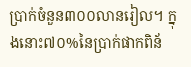ប្រាក់ចំនួន៣០០លានរៀល។ ក្នុងនោះ៧០%នៃប្រាក់ផាកពិន័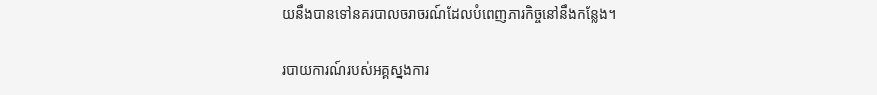យនឹងបានទៅនគរបាលចរាចរណ៍ដែលបំពេញភារកិច្ចនៅនឹងកន្លែង។

របាយការណ៍របស់អគ្គស្នងការ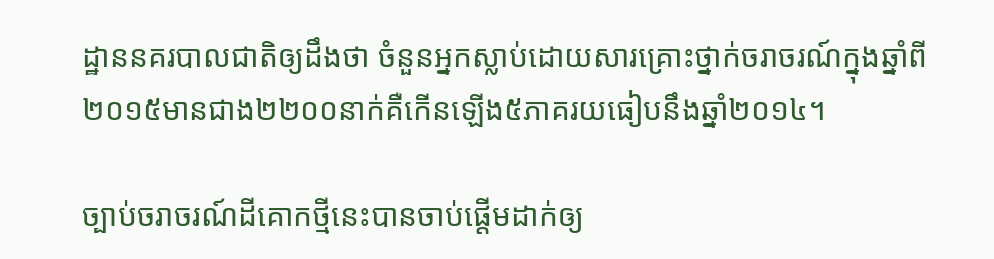ដ្ឋាននគរបាលជាតិឲ្យដឹងថា ចំនួនអ្នកស្លាប់ដោយសារគ្រោះថ្នាក់ចរាចរណ៍ក្នុងឆ្នាំពី២០១៥មានជាង២២០០នាក់គឺកើនឡើង៥ភាគរយធៀបនឹងឆ្នាំ២០១៤។

ច្បាប់ចរាចរណ៍ដីគោកថ្មីនេះបានចាប់ផ្តើមដាក់ឲ្យ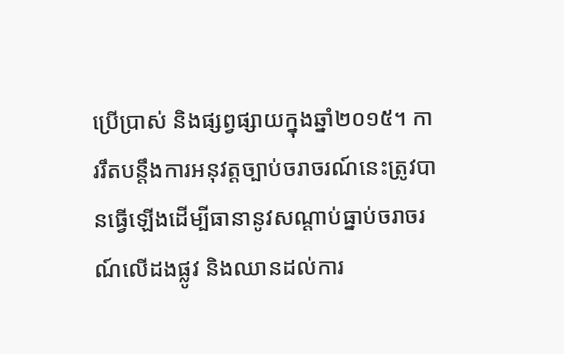ប្រើប្រាស់ និងផ្សព្វផ្សាយក្នុងឆ្នាំ២០១៥។ ការរឹតបន្តឹងការអនុវត្តច្បាប់ចរាចរណ៍នេះត្រូវបានធ្វើឡើងដើម្បីធានានូវសណ្តាប់ធ្នាប់ចរាចរណ៍លើដងផ្លូវ និងឈានដល់ការ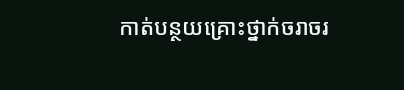កាត់បន្ថយគ្រោះថ្នាក់ចរាចរ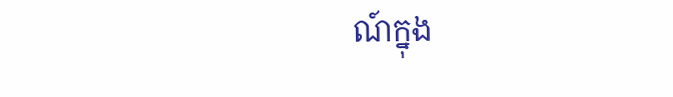ណ៍ក្នុង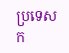ប្រទេសក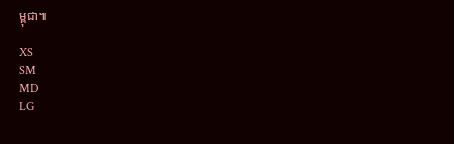ម្ពុជា៕

XS
SM
MD
LG